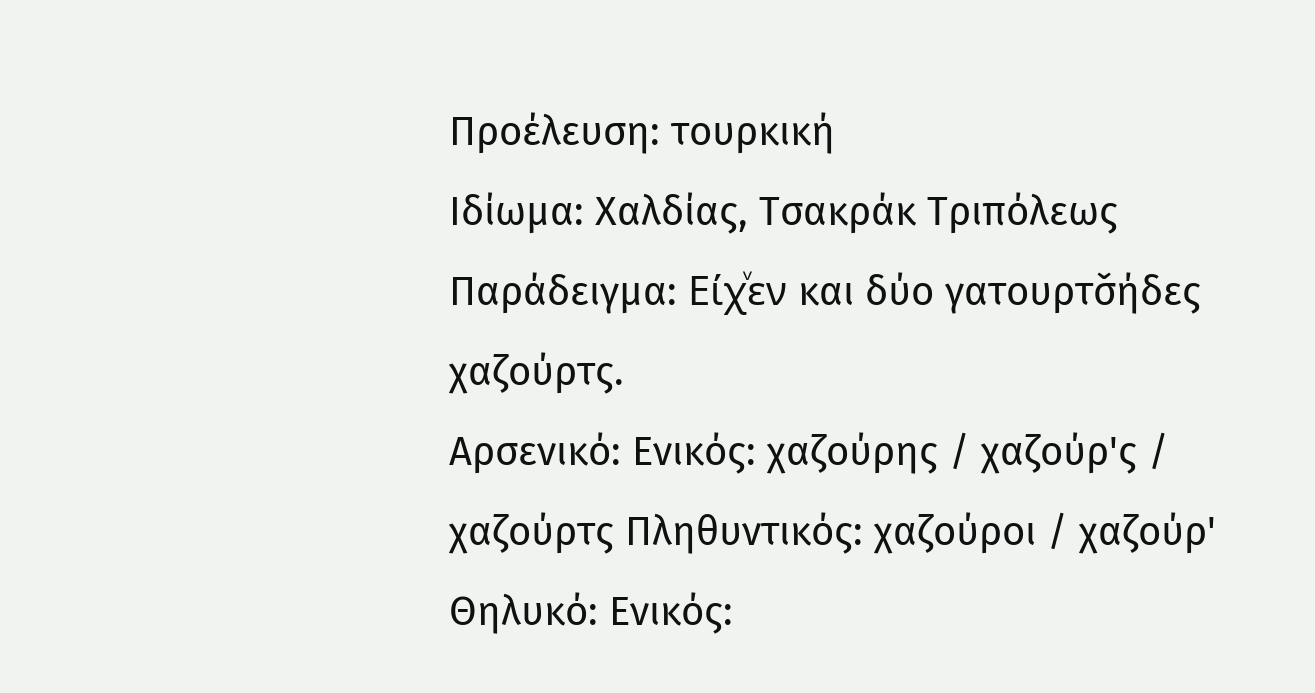Προέλευση: τουρκική
Ιδίωμα: Χαλδίας, Τσακράκ Τριπόλεως
Παράδειγμα: Είχͮεν και δύο γατουρτσ̌ήδες χαζούρτς.
Αρσενικό: Ενικός: χαζούρης / χαζούρ'ς / χαζούρτς Πληθυντικός: χαζούροι / χαζούρ'
Θηλυκό: Ενικός: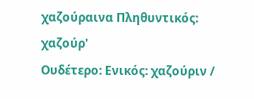χαζούραινα Πληθυντικός: χαζούρ'
Ουδέτερο: Ενικός: χαζούριν /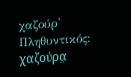χαζούρ' Πληθυντικός: χαζούρα̤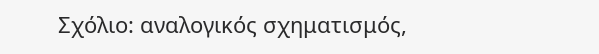Σχόλιο: αναλογικός σχηματισμός,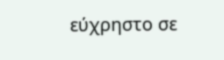εύχρηστο σε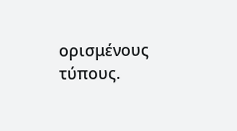ορισμένους τύπους.